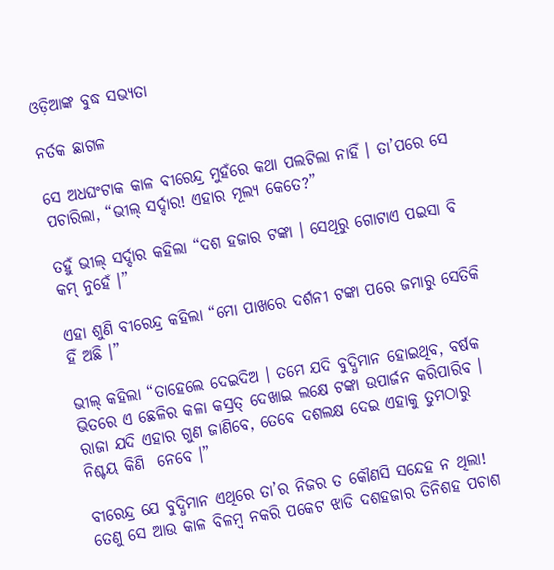ଓଡ଼ିଆଙ୍କ ବୁଦ୍ଧ ସଭ୍ୟତା

ନର୍ତକ ଛାଗଳ

ସେ ଅଧଘଂଟାକ କାଳ ବୀରେନ୍ଦ୍ର ମୁହଁରେ କଥା ପଲଟିଲା ନାହିଁ । ତା’ପରେ ସେ ପଚାରିଲା, “ଭୀଲ୍ ସର୍ଦ୍ଦାର! ଏହାର ମୂଲ୍ୟ କେତେ?”

ତହୁଁ ଭୀଲ୍ ସର୍ଦ୍ଦାର କହିଲା “ଦଶ ହଜାର ଟଙ୍କା । ସେଥିରୁ ଗୋଟାଏ ପଇସା ବି କମ୍ ନୁହେଁ ।”

ଏହା ଶୁଣି ବୀରେନ୍ଦ୍ର କହିଲା “ମୋ ପାଖରେ ଦର୍ଶନୀ ଟଙ୍କା ପରେ ଜମାରୁ ସେତିକି ହିଁ ଅଛି ।”

ଭୀଲ୍ କହିଲା “ତାହେଲେ ଦେଇଦିଅ । ତମେ ଯଦି ବୁଦ୍ଧିମାନ ହୋଇଥିବ, ବର୍ଷକ ଭିତରେ ଏ ଛେଳିର କଳା କସ୍ରତ୍ ଦେଖାଇ ଲକ୍ଷେ ଟଙ୍କା ଉପାର୍ଜନ କରିପାରିବ । ରାଜା ଯଦି ଏହାର ଗୁଣ ଜାଣିବେ, ତେବେ ଦଶଲକ୍ଷ ଦେଇ ଏହାକୁ ତୁମଠାରୁ ନିଶ୍ଚୟ କିଣି  ନେବେ ।”

ବୀରେନ୍ଦ୍ର ଯେ ବୁଦ୍ଧିମାନ ଏଥିରେ ତା’ର ନିଜର ତ କୌଣସି ସନ୍ଦେହ ନ ଥିଲା! ତେଣୁ ସେ ଆଉ କାଳ ବିଳମ୍ବ ନକରି ପକେଟ ଝାଡି ଦଶହଜାର ତିନିଶହ ପଚାଶ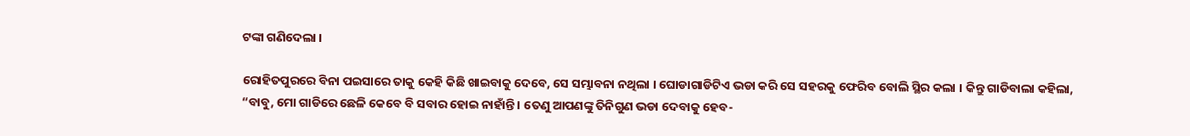ଟଙ୍କା ଗଣିଦେଲା ।

ରୋହିତପୁରରେ ବିନା ପଇସାରେ ତାକୁ କେହି କିଛି ଖାଇବାକୁ ଦେବେ, ସେ ସମ୍ଭାବନା ନଥିଲା । ଘୋଡାଗାଡିଟିଏ ଭଡା କରି ସେ ସହରକୁ ଫେରିବ ବୋଲି ସ୍ଥିର କଲା । କିନ୍ତୁ ଗାଡିବାଲା କହିଲା, “ବାବୁ, ମୋ ଗାଡିରେ ଛେଳି କେବେ ବି ସବାର ହୋଇ ନାହାଁନ୍ତି । ତେଣୁ ଆପଣଙ୍କୁ ତିନିଗୁଣ ଭଡା ଦେବାକୁ ହେବ-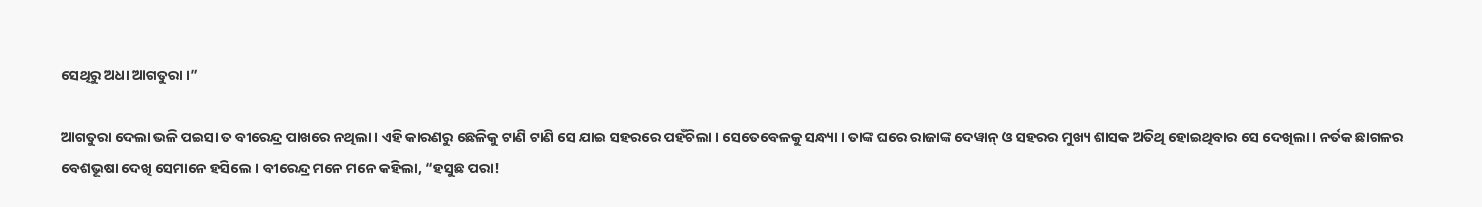ସେଥିରୁ ଅଧା ଆଗତୁରା ।”

ଆଗତୁରା ଦେଲା ଭଳି ପଇସା ତ ବୀରେନ୍ଦ୍ର ପାଖରେ ନଥିଲା । ଏହି କାରଣରୁ ଛେଳିକୁ ଟାଣି ଟାଣି ସେ ଯାଇ ସହରରେ ପହଁଚିଲା । ସେତେବେଳକୁ ସନ୍ଧ୍ୟା । ତାଙ୍କ ଘରେ ରାଜାଙ୍କ ଦେୱାନ୍ ଓ ସହରର ମୁଖ୍ୟ ଶାସକ ଅତିଥି ହୋଇଥିବାର ସେ ଦେଖିଲା । ନର୍ତକ ଛାଗଳର ବେଶଭୂଷା ଦେଖି ସେମାନେ ହସିଲେ । ବୀରେନ୍ଦ୍ର ମନେ ମନେ କହିଲା, “ହସୁଛ ପରା!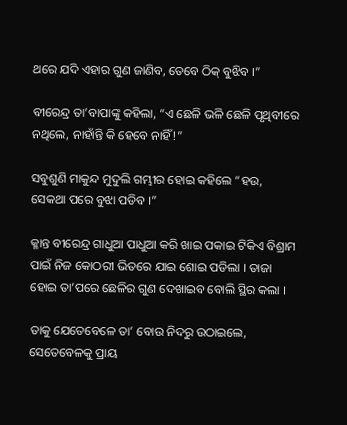ଥରେ ଯଦି ଏହାର ଗୁଣ ଜାଣିବ, ତେବେ ଠିକ୍ ବୁଝିବ ।”

ବୀରେନ୍ଦ୍ର ତା’ବାପାଙ୍କୁ କହିଲା, “ଏ ଛେଳି ଭଳି ଛେଳି ପୃଥିବୀରେ ନଥିଲେ, ନାହାଁନ୍ତି କି ହେବେ ନାହିଁ!”

ସବୁଶୁଣି ମାକୁନ୍ଦ ମୁଦୁଲି ଗମ୍ଭୀର ହୋଇ କହିଲେ “ହଉ, ସେକଥା ପରେ ବୁଝା ପଡିବ ।”

କ୍ଳାନ୍ତ ବୀରେନ୍ଦ୍ର ଗାଧୁଆ ପାଧୁଆ କରି ଖାଇ ପକାଇ ଟିକିଏ ବିଶ୍ରାମ ପାଇଁ ନିଜ କୋଠରୀ ଭିତରେ ଯାଇ ଶୋଇ ପଡିଲା । ତାଜା ହୋଇ ତା’ପରେ ଛେଳିର ଗୁଣ ଦେଖାଇବ ବୋଲି ସ୍ଥିର କଲା ।

ତାକୁ ଯେତେବେଳେ ତା’ ବୋଉ ନିଦରୁ ଉଠାଇଲେ, ସେତେବେଳକୁ ପ୍ରାୟ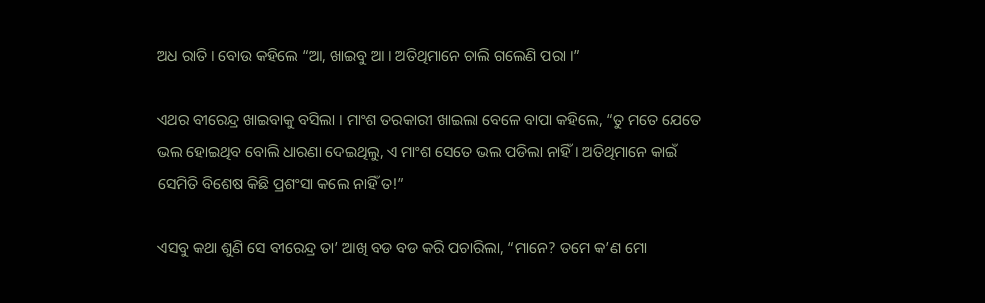ଅଧ ରାତି । ବୋଉ କହିଲେ “ଆ, ଖାଇବୁ ଆ । ଅତିଥିମାନେ ଚାଲି ଗଲେଣି ପରା ।”

ଏଥର ବୀରେନ୍ଦ୍ର ଖାଇବାକୁ ବସିଲା । ମାଂଶ ତରକାରୀ ଖାଇଲା ବେଳେ ବାପା କହିଲେ, “ତୁ ମତେ ଯେତେ ଭଲ ହୋଇଥିବ ବୋଲି ଧାରଣା ଦେଇଥିଲୁ, ଏ ମାଂଶ ସେତେ ଭଲ ପଡିଲା ନାହିଁ । ଅତିଥିମାନେ କାଇଁ ସେମିତି ବିଶେଷ କିଛି ପ୍ରଶଂସା କଲେ ନାହିଁ ତ!”

ଏସବୁ କଥା ଶୁଣି ସେ ବୀରେନ୍ଦ୍ର ତା’ ଆଖି ବଡ ବଡ କରି ପଚାରିଲା, “ମାନେ? ତମେ କ’ଣ ମୋ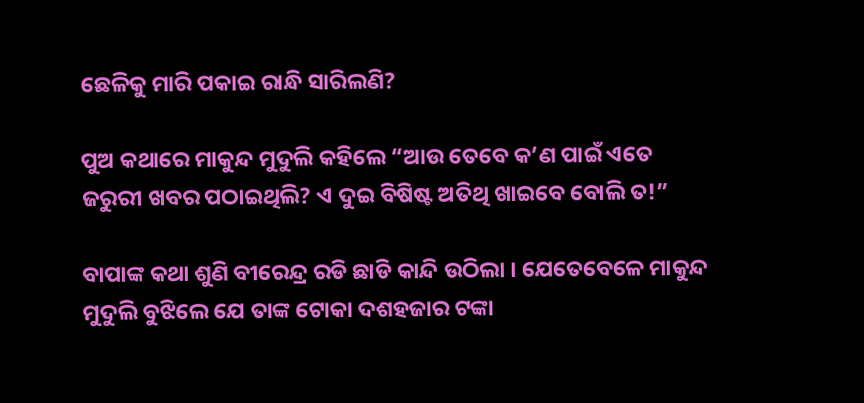ଛେଳିକୁ ମାରି ପକାଇ ରାନ୍ଧି ସାରିଲଣି?

ପୁଅ କଥାରେ ମାକୁନ୍ଦ ମୁଦୁଲି କହିଲେ “ଆଉ ତେବେ କ’ଣ ପାଇଁ ଏତେ ଜରୁରୀ ଖବର ପଠାଇଥିଲି? ଏ ଦୁଇ ବିଷିଷ୍ଟ ଅତିଥି ଖାଇବେ ବୋଲି ତ!”

ବାପାଙ୍କ କଥା ଶୁଣି ବୀରେନ୍ଦ୍ର ରଡି ଛାଡି କାନ୍ଦି ଉଠିଲା । ଯେତେବେଳେ ମାକୁନ୍ଦ ମୁଦୁଲି ବୁଝିଲେ ଯେ ତାଙ୍କ ଟୋକା ଦଶହଜାର ଟଙ୍କା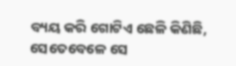ବ୍ୟୟ କରି ଗୋଟିଏ ଛେଳି କିଣିଛି, ସେତେବେଳେ ସେ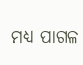ମଧ୍ୟ ପାଗଳ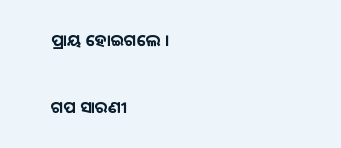ପ୍ରାୟ ହୋଇଗଲେ ।


ଗପ ସାରଣୀ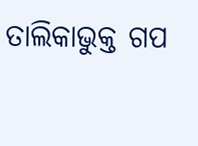ତାଲିକାଭୁକ୍ତ ଗପ